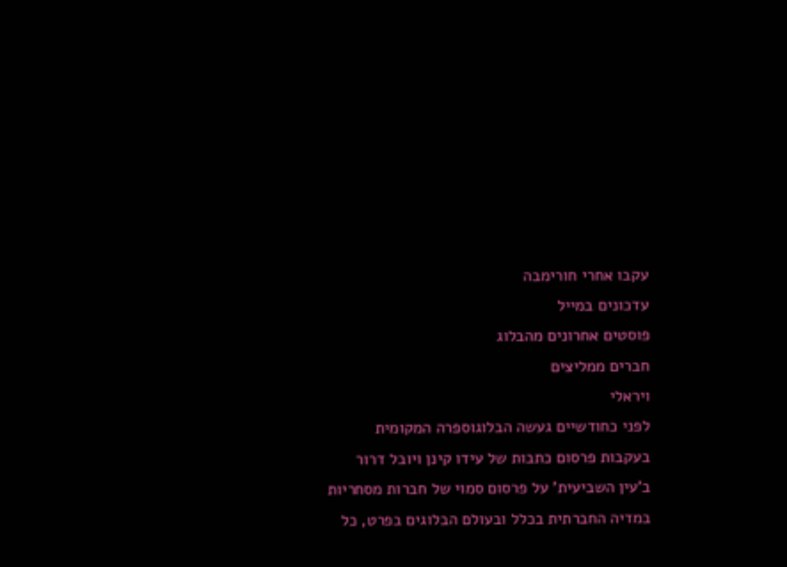עקבו אחרי חורימבה
עדכונים במייל
פוסטים אחרונים מהבלוג
חברים ממליצים
ויראלי
לפני כחודשיים געשה הבלוגוספרה המקומית בעקבות פרסום כתבות של עידו קינן ויובל דרור ב’עין השביעית’ על פרסום סמוי של חברות מסחריות במדיה החברתית בכלל ובעולם הבלוגים בפרט, כל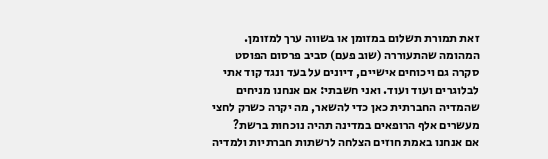זאת תמורת תשלום במזומן או בשווה ערך למזומן. המהומה שהתעוררה (שוב פעם) סביב פרסום הפוסט סקרה גם ויכוחים אישיים, דיונים על בעד ונגד קוד אתי לבלוגרים ועוד ועוד. ואני חשבתי: אם אנחנו מניחים שהמדיה החברתית כאן כדי להשאר, מה יקרה כשרק לחצי מעשרים אלף הרופאים במדינה תהיה נוכחות ברשת?
אם אנחנו באמת חוזים הצלחה לרשתות חברתיות ולמדיה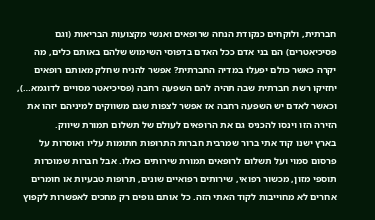חברתית, ולוקחים כנקודת הנחה שרופאים ואנשי מקצועות הבריאות (וגם פסיכיאטרים) הם בני אדם ככל האדם בדפוסי השימוש שלהם באותם כלים, מה יקרה כאשר כולם יפעלו במדיה החברתית? אפשר להניח שחלק מאותם רופאים יחזיקו רשת חברתית שבה תהיה להם השפעה רחבה (פסיכיאטר מסויים לדוגמא…), וכאשר לאדם יש השפעה רחבה אז אפשר לצפות שגם משווקים למיניהם יזהו את הזירה הזו וינסו להכניס גם את הרופאים לעולם של תשלום תמורת שיווק.
בארץ ישנו קוד אתי ברור שמרבית חברות התרופות חתומות עליו ואוסרות על פרסום סמוי ועל תשלום לרופאים תמורת שירותים כאלו. אבל חברות שמוכרות תוספי מזון, מכשור רפואי, שירותים רפואיים שונים, תרופות טבעיות או חומרים אחרים לא מחוייבות לקוד האתי הזה. כל אותם גופים רק מחכים לאפשרות לקפוץ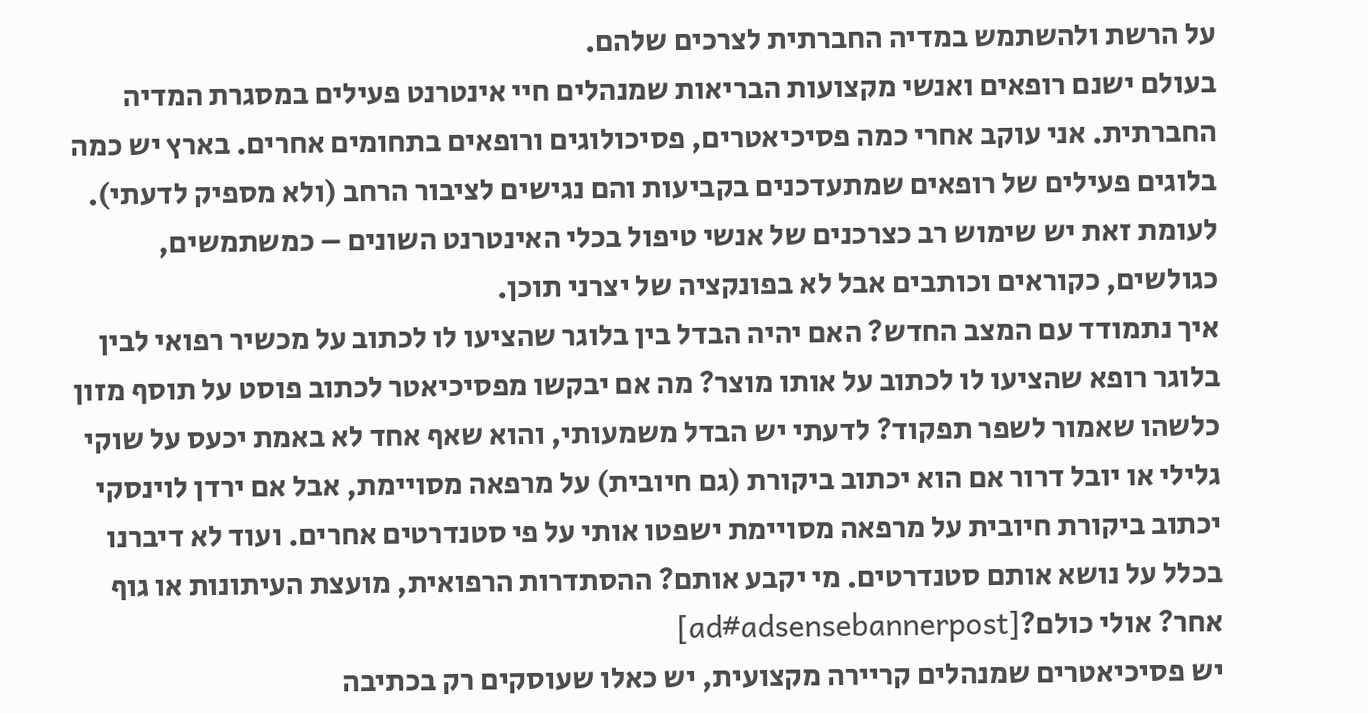על הרשת ולהשתמש במדיה החברתית לצרכים שלהם.
בעולם ישנם רופאים ואנשי מקצועות הבריאות שמנהלים חיי אינטרנט פעילים במסגרת המדיה החברתית. אני עוקב אחרי כמה פסיכיאטרים, פסיכולוגים ורופאים בתחומים אחרים. בארץ יש כמה בלוגים פעילים של רופאים שמתעדכנים בקביעות והם נגישים לציבור הרחב (ולא מספיק לדעתי). לעומת זאת יש שימוש רב כצרכנים של אנשי טיפול בכלי האינטרנט השונים – כמשתמשים, כגולשים, כקוראים וכותבים אבל לא בפונקציה של יצרני תוכן.
איך נתמודד עם המצב החדש? האם יהיה הבדל בין בלוגר שהציעו לו לכתוב על מכשיר רפואי לבין בלוגר רופא שהציעו לו לכתוב על אותו מוצר? מה אם יבקשו מפסיכיאטר לכתוב פוסט על תוסף מזון כלשהו שאמור לשפר תפקוד? לדעתי יש הבדל משמעותי, והוא שאף אחד לא באמת יכעס על שוקי גלילי או יובל דרור אם הוא יכתוב ביקורת (גם חיובית) על מרפאה מסויימת, אבל אם ירדן לוינסקי יכתוב ביקורת חיובית על מרפאה מסויימת ישפטו אותי על פי סטנדרטים אחרים. ועוד לא דיברנו בכלל על נושא אותם סטנדרטים. מי יקבע אותם? ההסתדרות הרפואית, מועצת העיתונות או גוף אחר? אולי כולם?[ad#adsensebannerpost]
יש פסיכיאטרים שמנהלים קריירה מקצועית, יש כאלו שעוסקים רק בכתיבה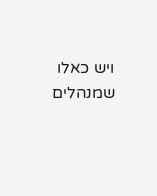ויש כאלו שמנהלים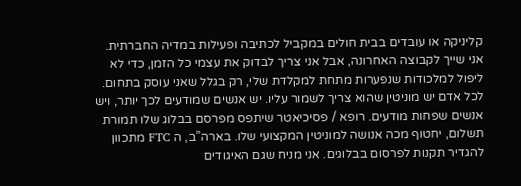קליניקה או עובדים בבית חולים במקביל לכתיבה ופעילות במדיה החברתית. אני שייך לקבוצה האחרונה, אבל אני צריך לבדוק את עצמי כל הזמן, כדי לא ליפול למלכודות שנפערות מתחת למקלדת שלי, רק בגלל שאני עוסק בתחום.
לכל אדם יש מוניטין שהוא צריך לשמור עליו. יש אנשים שמודעים לכך יותר, ויש אנשים שפחות מודעים. רופא / פסיכיאטר שיתפס מפרסם בבלוג שלו תמורת תשלום, יחטוף מכה אנושה למוניטין המקצועי שלו. בארה”ב, ה FTC מתכוון להגדיר תקנות לפרסום בבלוגים. אני מניח שגם האיגודים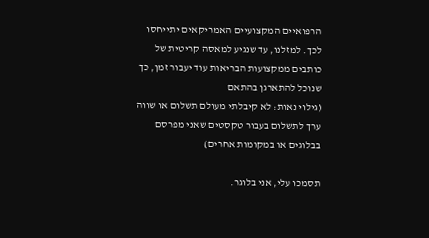הרפואיים המקצועיים האמריקאים יתייחסו לכך. למזלנו, עד שנגיע למאסה קריטית של כותבים ממקצועות הבריאות עוד יעבור זמן, כך שנוכל להתארגן בהתאם
(גילוי נאות: לא קיבלתי מעולם תשלום או שווה ערך לתשלום בעבור טקסטים שאני מפרסם בבלוגים או במקומות אחרים)

תסמכו עלי, אני בלוגר.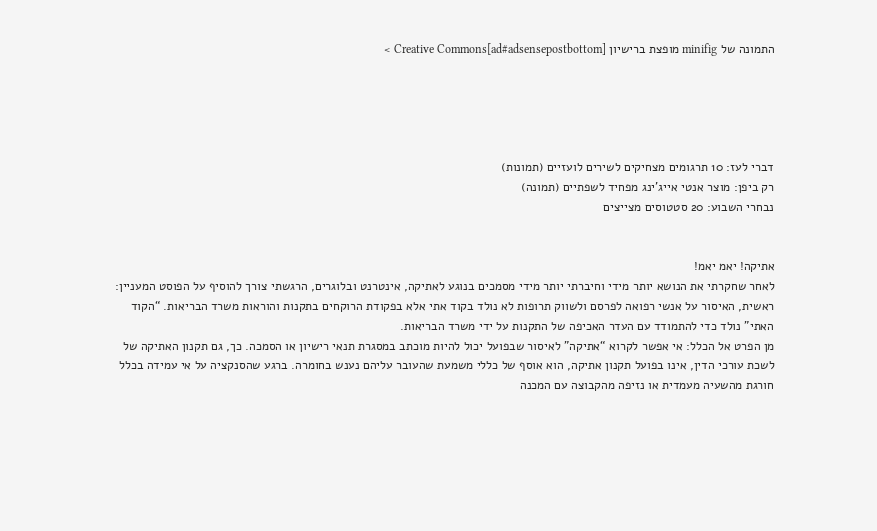התמונה של minifig מופצת ברישיון Creative Commons[ad#adsensepostbottom] >





דברי לעז: 10 תרגומים מצחיקים לשירים לועזיים (תמונות)
רק ביפן: מוצר אנטי אייג’ינג מפחיד לשפתיים (תמונה)
נבחרי השבוע: 20 סטטוסים מצייצים


אתיקה! יאמ יאמ!
לאחר שחקרתי את הנושא יותר מידי וחיברתי יותר מידי מסמכים בנוגע לאתיקה, אינטרנט ובלוגרים, הרגשתי צורך להוסיף על הפוסט המעניין:
ראשית, האיסור על אנשי רפואה לפרסם ולשווק תרופות לא נולד בקוד אתי אלא בפקודת הרוקחים בתקנות והוראות משרד הבריאות. “הקוד האתי” נולד כדי להתמודד עם העדר האכיפה של התקנות על ידי משרד הבריאות.
מן הפרט אל הכלל: אי אפשר לקרוא “אתיקה” לאיסור שבפועל יכול להיות מוכתב במסגרת תנאי רישיון או הסמכה. כך, גם תקנון האתיקה של לשכת עורכי הדין, אינו בפועל תקנון אתיקה, הוא אוסף של כללי משמעת שהעובר עליהם נענש בחומרה. ברגע שהסנקציה על אי עמידה בכלל חורגת מהשעיה מעמדית או נזיפה מהקבוצה עם המכנה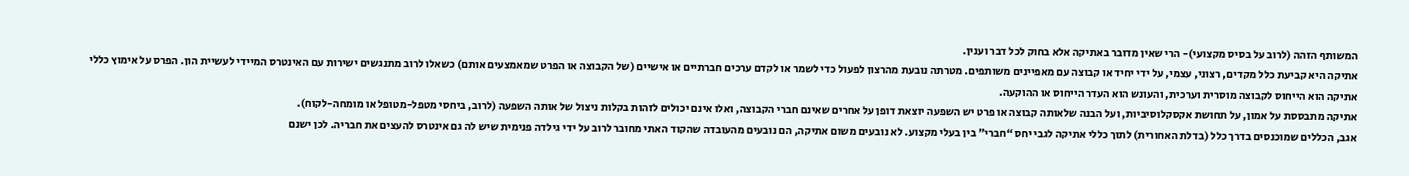המשותף הזהה (לרוב על בסיס מקצועי)- הרי שאין מדובר באתיקה אלא בחוק לכל דבר וענין.
אתיקה היא קביעת כלל מקדים, רצוני, עצמי, על ידי יחיד או קבוצה עם מאפיינים משותפים. מטרתה נובעת מהרצון לפעול כדי לשמר או לקדם ערכים חברתיים או אישיים (של הקבוצה או הפרט שמאמצעים אותם) כשאלו לרוב מתנגשים ישירות עם האינטרס המיידי לעשיית הון. הפרס על אימוץ כללי אתיקה הוא הייחוס לקבוצה מוסרית וערכית, והעונש הוא העדר הייחוס או ההוקעה.
אתיקה מתבססת על אמון, על תחושת אקסקלוסיביות, ועל הבנה שלאותה קבוצה או פרט יש השפעה יוצאת דופן על אחרים שאינם חברי הקבוצה, ואלו אינם יכולים לזהות בקלות ניצול של אותה השפעה (לרוב, ביחסי מטפל-מטופל או מומחה-לקוח).
אגב, הכללים שמוכנסים בדרך כלל (בדלת האחורית) לתוך כללי אתיקה לגבי יחס “חברי” בין בעלי מקצוע. לא נובעים משום אתיקה, הם נובעים מהעובדה שהקוד האתי מחובר לרוב על ידי גילדה פנימית שיש לה גם אינטרס להעצים את חבריה. לכן ישנם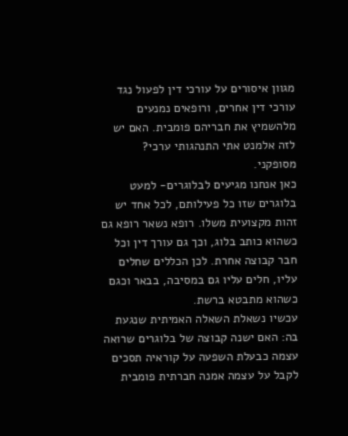מגוון איסורים על עורכי דין לפעול נגד עורכי דין אחרים, ורופאים נמנעים מלהשמיץ את חבריהם פומבית. האם יש לזה אלמנט אתי התנהגותי ערכי? מסופקני.
כאן אנחנו מגיעים לבלוגרים- למעט בלוגרים שזו כל פעילותם, לכל אחד יש זהות מקצועית משלו. רופא נשאר רופא גם כשהוא כותב בלוג, וכך גם עורך דין וכל חבר קבוצה אחרת. לכן הכללים שחלים עליו, חלים עליו גם במסיבה, בבאר וכגם כשהוא מתבטא ברשת.
עכשיו נשאלת השאלה האמיתית שנגעת בה: האם ישנה קבוצה של בלוגרים שרואה עצמה כבעלת השפעה על קוראיה תסכים לקבל על עצמה אמנה חברתית פומבית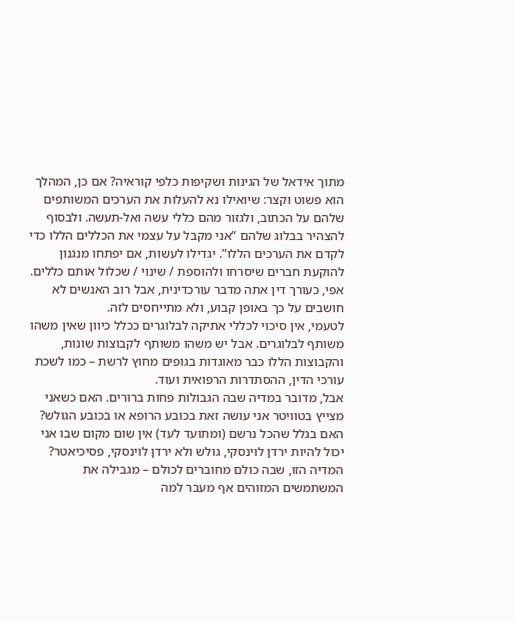מתוך אידאל של הגינות ושקיפות כלפי קוראיה? אם כן, המהלך הוא פשוט וקצר: שיואילו נא להעלות את הערכים המשותפים שלהם על הכתוב, ולגזור מהם כללי עשה ואל-תעשה. ולבסוף להצהיר בבלוג שלהם “אני מקבל על עצמי את הכללים הללו כדי לקדם את הערכים הללו”. יגדילו לעשות, אם יפתחו מנגנון להוקעת חברים שיסרחו ולהוספת / שינוי / שכלול אותם כללים.
אפי, כעורך דין אתה מדבר עורכדינית, אבל רוב האנשים לא חושבים על כך באופן קבוע, ולא מתייחסים לזה.
לטעמי, אין סיכוי לכללי אתיקה לבלוגרים ככלל כיוון שאין משהו משותף לבלוגרים. אבל יש משהו משותף לקבוצות שונות, והקבוצות הללו כבר מאוגדות בגופים מחוץ לרשת – כמו לשכת עורכי הדין, ההסתדרות הרפואית ועוד.
אבל, מדובר במדיה שבה הגבולות פחות ברורים. האם כשאני מצייץ בטוויטר אני עושה זאת בכובע הרופא או בכובע הגולש? האם בגלל שהכל נרשם (ומתועד לעד) אין שום מקום שבו אני יכול להיות ירדן לוינסקי, גולש ולא ירדן לוינסקי, פסיכיאטר?
המדיה הזו, שבה כולם מחוברים לכולם – מגבילה את המשתמשים המזוהים אף מעבר למה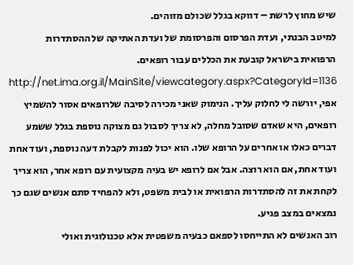שיש מחוץ לרשת – דווקא בגלל שכולם מזוהים.
למיטב הבנתי, ועדת הפרסום והפרסומת של ועדת האתיקה של ההסתדרות הרפואית בישראל קובעת את הכללים עבור רופאים.
http://net.ima.org.il/MainSite/viewcategory.aspx?CategoryId=1136
אפי, יורשה לי לחלוק עליך. הנימוק שאני מכירה לסיבה שלרופאים אסור להשמיץ רופאים, היא שאדם שסובל מחלה, לא צריך לסבול גם מצוקה נוספת בגלל ששמע דברים כאלו או אחרים על הרופא שלו. הוא יכול לפנות לקבלת דעה נוספת, ועוד אחת ועוד אחת, אם הוא רוצה. אבל אם לרופא יש בעיה מקצועית עם רופא אחר, הוא צריך לקחת את זה להסתדרות הרפואית או לבית משפט, ולא להפחיד סתם אנשים שגם כך נמצאים במצב פגיע.
רוב האנשים לא התייחסו לספאם כבעיה משפטית אלא טכנולוגית ואולי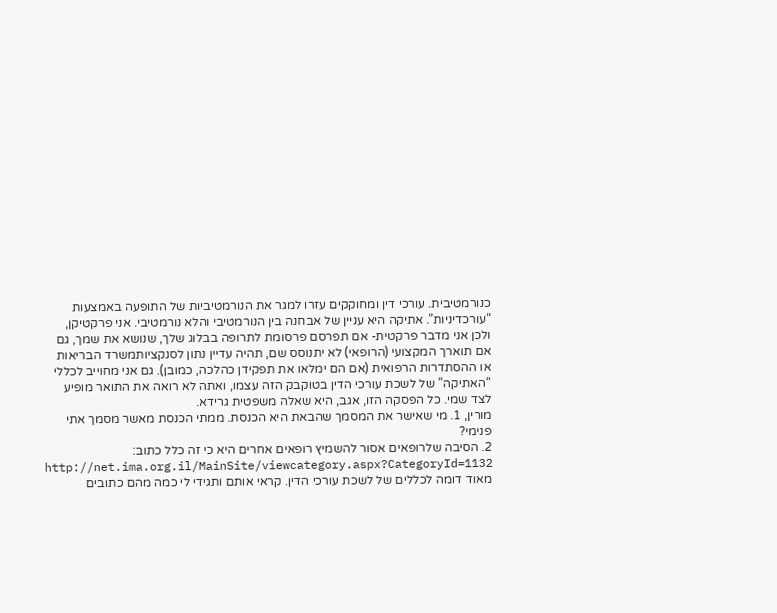כנורמטיבית. עורכי דין ומחוקקים עזרו למגר את הנורמטיביות של התופעה באמצעות “עורכדיניות”. אתיקה היא עניין של אבחנה בין הנורמטיבי והלא נורמטיבי. אני פרקטיקן, ולכן אני מדבר פרקטית- אם תפרסם פרסומת לתרופה בבלוג שלך, שנושא את שמך, גם אם תוארך המקצועי (הרופאי) לא יתנוסס שם, תהיה עדיין נתון לסנקציותמשרד הבריאות או ההסתדרות הרפואית (אם הם ימלאו את תפקידן כהלכה, כמובן). גם אני מחוייב לכללי “האתיקה” של לשכת עורכי הדין בטוקבק הזה עצמו, ואתה לא רואה את התואר מופיע לצד שמי. כל הפסקה הזו, אגב, היא שאלה משפטית גרידא.
מורין, 1. מי שאישר את המסמך שהבאת היא הכנסת. ממתי הכנסת מאשר מסמך אתי פנימי?
2. הסיבה שלרופאים אסור להשמיץ רופאים אחרים היא כי זה כלל כתוב:
http://net.ima.org.il/MainSite/viewcategory.aspx?CategoryId=1132
מאוד דומה לכללים של לשכת עורכי הדין. קראי אותם ותגידי לי כמה מהם כתובים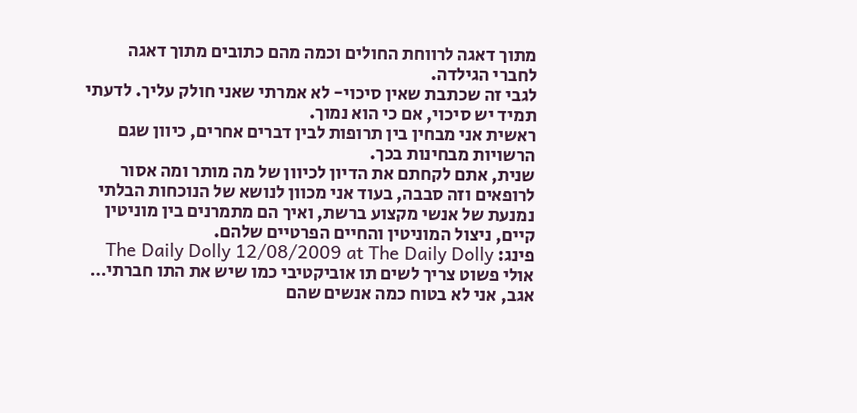מתוך דאגה לרווחת החולים וכמה מהם כתובים מתוך דאגה לחברי הגילדה.
לגבי זה שכתבת שאין סיכוי- לא אמרתי שאני חולק עליך. לדעתי תמיד יש סיכוי, אם כי הוא נמוך.
ראשית אני מבחין בין תרופות לבין דברים אחרים, כיוון שגם הרשויות מבחינות בכך.
שנית, אתם לקחתם את הדיון לכיוון של מה מותר ומה אסור לרופאים וזה סבבה, בעוד אני מכוון לנושא של הנוכחות הבלתי נמנעת של אנשי מקצוע ברשת, ואיך הם מתמרנים בין מוניטין קיים, ניצול המוניטין והחיים הפרטיים שלהם.
פינג: The Daily Dolly 12/08/2009 at The Daily Dolly
אולי פשוט צריך לשים תו אוביקטיבי כמו שיש את התו חברתי… אגב, אני לא בטוח כמה אנשים שהם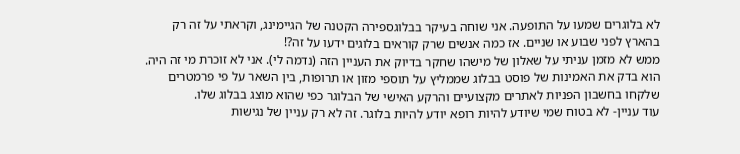לא בלוגרים שמעו על התופעה. אני שוחה בעיקר בבלוגספירה הקטנה של הגיימינג, וקראתי על זה רק בהארץ לפני שבוע או שניים. אז כמה אנשים שרק קוראים בלוגים ידעו על זה?!
ממש לא מזמן עניתי על שאלון של מישהו שחקר בדיוק את העניין הזה (נדמה לי). אני לא זוכרת מי זה היה. הוא בדק את האמינות של פוסט בבלוג שממליץ על תוספי מזון או תרופות, בין השאר על פי פרמטרים שלקחו בחשבון הפניות לאתרים מקצועיים והרקע האישי של הבלוגר כפי שהוא מוצג בבלוג שלו.
עוד עניין- לא בטוח שמי שיודע להיות רופא יודע להיות בלוגר. זה לא רק עניין של נגישות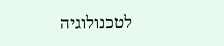לטכנולוגיה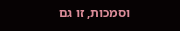וסמכות, זו גם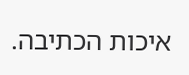איכות הכתיבה.